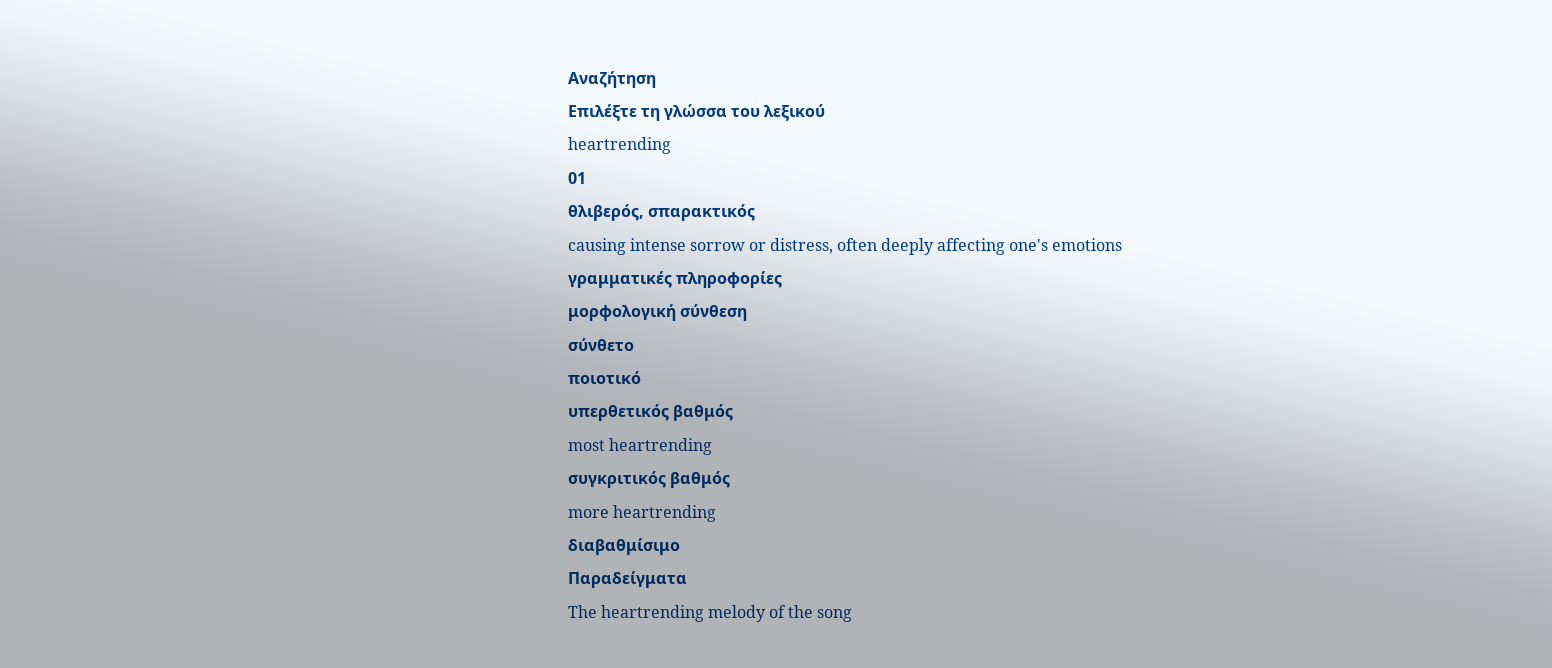Αναζήτηση
Επιλέξτε τη γλώσσα του λεξικού
heartrending
01
θλιβερός, σπαρακτικός
causing intense sorrow or distress, often deeply affecting one's emotions
γραμματικές πληροφορίες
μορφολογική σύνθεση
σύνθετο
ποιοτικό
υπερθετικός βαθμός
most heartrending
συγκριτικός βαθμός
more heartrending
διαβαθμίσιμο
Παραδείγματα
The heartrending melody of the song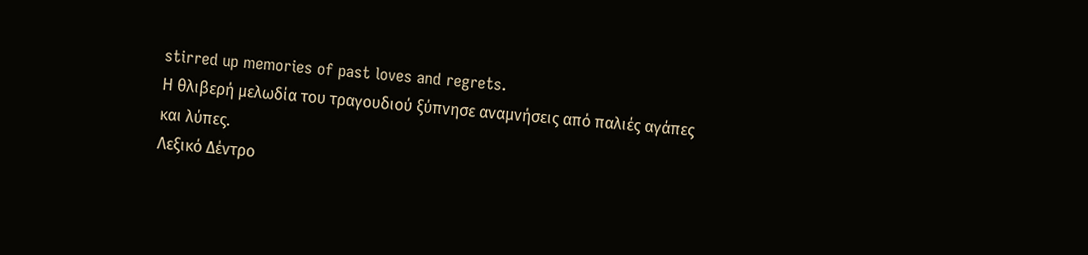stirred up memories of past loves and regrets.
Η θλιβερή μελωδία του τραγουδιού ξύπνησε αναμνήσεις από παλιές αγάπες και λύπες.
Λεξικό Δέντρο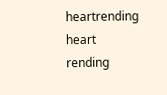heartrending
heart
rending